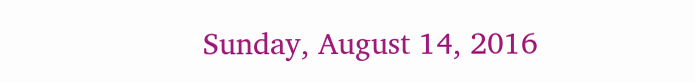Sunday, August 14, 2016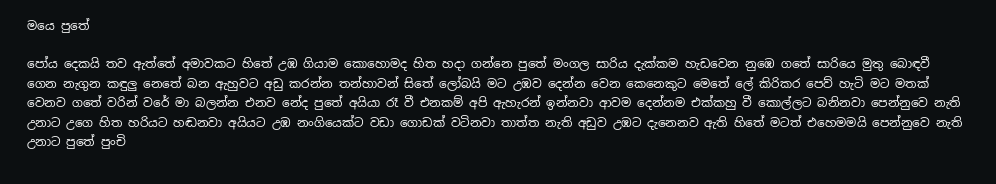මයෙ පුතේ

පෝය දෙකයි තව ඇත්තේ අමාවකට හිතේ උඹ ගියාම කොහොමද හිත හදා ගන්නෙ පුතේ මංගල සාරිය දැක්කම හැඩවෙන නුඹෙ ගතේ සාරියෙ මුතු බොඳවී ගෙන නැගුන කඳුලු නෙතේ බන ඇහුවට අඩු කරන්න තන්හාවන් සිතේ ලෝබයි මට උඹව දෙන්න වෙන කෙනෙකුට මෙතේ ලේ කිරිකර පෙව් හැටි මට මතක් වෙනව ගතේ වරින් වරේ මා බලන්න එනව නේද පුතේ අයියා රෑ වී එනකම් අපි ඇහැරන් ඉන්නවා ආවම දෙන්නම එක්කහු වී කොල්ලට බනිනවා පෙන්නුවෙ නැති උනාට උගෙ හිත හරියට හඬනවා අයියට උඹ නංගියෙක්ට වඩා ගොඩක් වටිනවා තාත්ත නැති අඩුව උඹට දැනෙනව ඇති හිතේ මටත් එහෙමමයි පෙන්නුවෙ නැති උනාට පුතේ පුංචි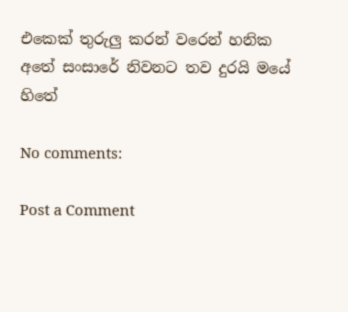එකෙක් තුරුලු කරන් වරෙන් හනික අතේ සංසාරේ නිවනට තව දුරයි මයේ හිතේ

No comments:

Post a Comment